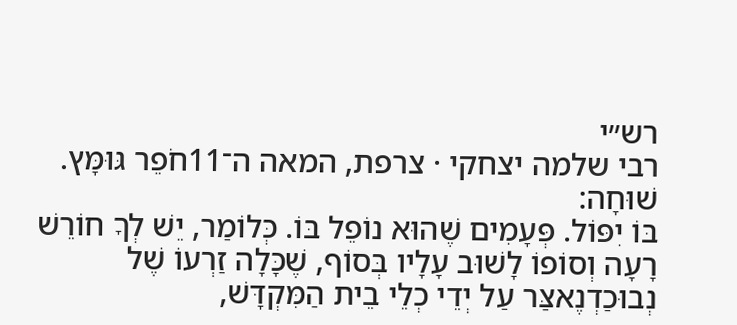רש״י
רבי שלמה יצחקי · צרפת, המאה ה־11חֹפֵר גּוּמָּץ. שׁוּחָה:
בּוֹ יִפּוֹל. פְּעָמִים שֶׁהוּא נוֹפֵל בּוֹ. כְּלוֹמַר, יֵשׁ לְךָ חוֹרֵשׁ רָעָה וְסוֹפוֹ לָשׁוּב עָלָיו בְּסוֹף, שֶׁכָּלָה זַרְעוֹ שֶׁל נְבוּכַדְנֶאצַּר עַל יְדֵי כְלֵי בֵית הַמִּקְדָּשׁ,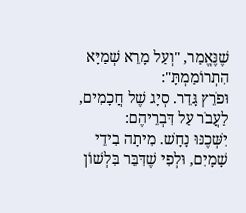שֶׁנֶּאֱמַר, "וְעַל מָרֵא שְׁמַיָּא הִתְרוֹמַמְתָּ":
וּפֹרֵץ גָּדֵר. סְיָג שֶׁל חֲכָמִים, לַעֲבֹר עַל דִּבְרֵיהֶם:
יִשְּׁכֶנּוּ נָחָשׁ. מִיתָה בִידֵי שָׁמָיִם, וּלְפִי שֶׁדִּבֵּר בִּלְשׁוֹן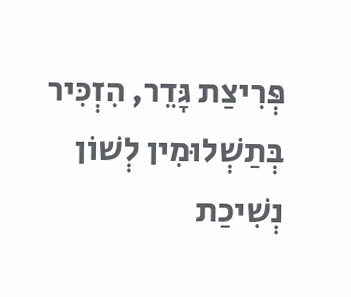פְּרִיצַת גָּדֵר, הִזְכִּיר בְּתַשְׁלוּמִין לְשׁוֹן נְשִׁיכַת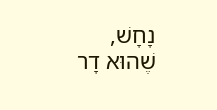נָחָשׁ, שֶׁהוּא דָר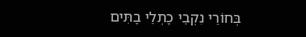בְּחוֹרֵי נִקְבֵי כָתְלֵי בָתִּים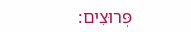פְּרוּצִים: